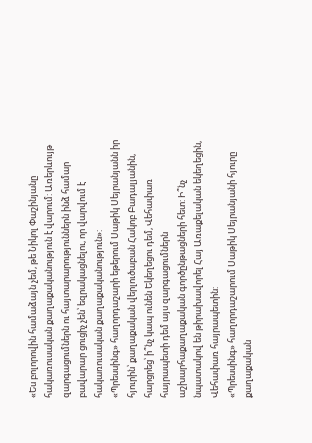«Ես բոլորովին համաձայն չեմ, թե Նիկոլ Փաշինյանը հակառուսական քաղաքականություն է վարում: Առերևույթ զարգացումներն ու հայտարարություններն ինձ համար բավարար ցուցիչ չեն՝ եզրակացնելու, որ վարվում է հակառուսական քաղաքականություն»:
«Պրեսսինգ» հաղորդաշարի եթերում Սաթիկ Սեյրանյանն իր հյուրին՝ քաղաքական վերլուծաբան Հակոբ Բադալյանին, հարցրեց՝ ի՞նչ կապ ունեն Եկեղեցու դեմ, Վեհափառ հայրապետի դեմ այս զարգացումներն աշխարհաքաղաքական գործընթացների հետ: Ի՞նչ նպատակով են թիրախավորել Հայ Առաքելական եկեղեցին, Վեհափառ հայրապետին:
«Պրեսսինգ» հաղորդաշարում Սաթիկ Սեյրանյանի հյուրը քաղաքական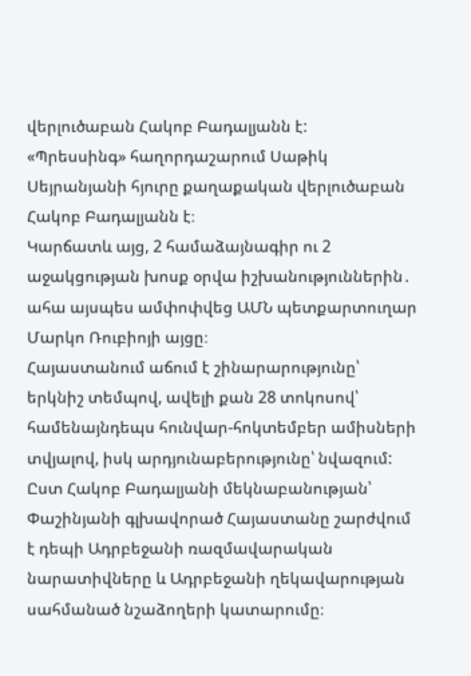վերլուծաբան Հակոբ Բադալյանն է:
«Պրեսսինգ» հաղորդաշարում Սաթիկ Սեյրանյանի հյուրը քաղաքական վերլուծաբան Հակոբ Բադալյանն է։
Կարճատև այց, 2 համաձայնագիր ու 2 աջակցության խոսք օրվա իշխանություններին․ ահա այսպես ամփոփվեց ԱՄՆ պետքարտուղար Մարկո Ռուբիոյի այցը։
Հայաստանում աճում է շինարարությունը՝ երկնիշ տեմպով, ավելի քան 28 տոկոսով՝ համենայնդեպս հունվար-հոկտեմբեր ամիսների տվյալով, իսկ արդյունաբերությունը՝ նվազում:
Ըստ Հակոբ Բադալյանի մեկնաբանության՝ Փաշինյանի գլխավորած Հայաստանը շարժվում է դեպի Ադրբեջանի ռազմավարական նարատիվները և Ադրբեջանի ղեկավարության սահմանած նշաձողերի կատարումը։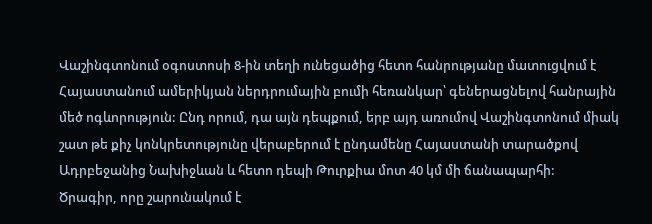Վաշինգտոնում օգոստոսի 8-ին տեղի ունեցածից հետո հանրությանը մատուցվում է Հայաստանում ամերիկյան ներդրումային բումի հեռանկար՝ գեներացնելով հանրային մեծ ոգևորություն: Ընդ որում, դա այն դեպքում, երբ այդ առումով Վաշինգտոնում միակ շատ թե քիչ կոնկրետությունը վերաբերում է ընդամենը Հայաստանի տարածքով Ադրբեջանից Նախիջևան և հետո դեպի Թուրքիա մոտ 40 կմ մի ճանապարհի:
Ծրագիր, որը շարունակում է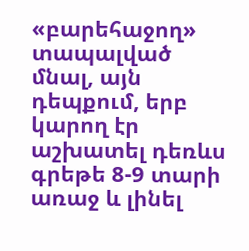«բարեհաջող» տապալված մնալ, այն դեպքում, երբ կարող էր աշխատել դեռևս գրեթե 8-9 տարի առաջ և լինել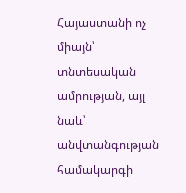Հայաստանի ոչ միայն՝ տնտեսական ամրության, այլ նաև՝ անվտանգության համակարգի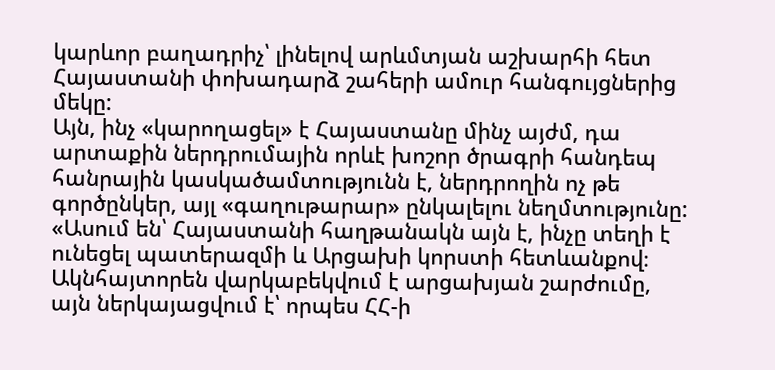կարևոր բաղադրիչ՝ լինելով արևմտյան աշխարհի հետ Հայաստանի փոխադարձ շահերի ամուր հանգույցներից մեկը:
Այն, ինչ «կարողացել» է Հայաստանը մինչ այժմ, դա արտաքին ներդրումային որևէ խոշոր ծրագրի հանդեպ հանրային կասկածամտությունն է, ներդրողին ոչ թե գործընկեր, այլ «գաղութարար» ընկալելու նեղմտությունը:
«Ասում են՝ Հայաստանի հաղթանակն այն է, ինչը տեղի է ունեցել պատերազմի և Արցախի կորստի հետևանքով։ Ակնհայտորեն վարկաբեկվում է արցախյան շարժումը, այն ներկայացվում է՝ որպես ՀՀ-ի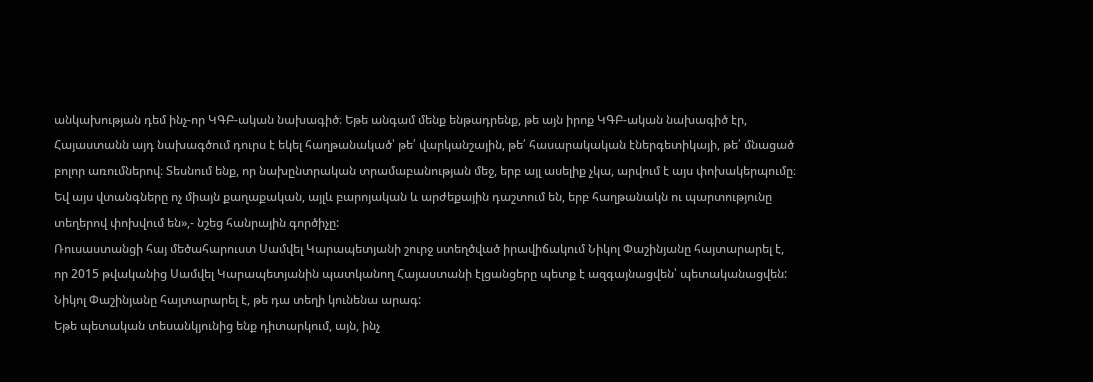անկախության դեմ ինչ-որ ԿԳԲ-ական նախագիծ։ Եթե անգամ մենք ենթադրենք, թե այն իրոք ԿԳԲ-ական նախագիծ էր, Հայաստանն այդ նախագծում դուրս է եկել հաղթանակած՝ թե՛ վարկանշային, թե՛ հասարակական էներգետիկայի, թե՛ մնացած բոլոր առումներով։ Տեսնում ենք, որ նախընտրական տրամաբանության մեջ, երբ այլ ասելիք չկա, արվում է այս փոխակերպումը։ Եվ այս վտանգները ոչ միայն քաղաքական, այլև բարոյական և արժեքային դաշտում են, երբ հաղթանակն ու պարտությունը տեղերով փոխվում են»,- նշեց հանրային գործիչը:
Ռուսաստանցի հայ մեծահարուստ Սամվել Կարապետյանի շուրջ ստեղծված իրավիճակում Նիկոլ Փաշինյանը հայտարարել է, որ 2015 թվականից Սամվել Կարապետյանին պատկանող Հայաստանի էլցանցերը պետք է ազգայնացվեն՝ պետականացվեն: Նիկոլ Փաշինյանը հայտարարել է, թե դա տեղի կունենա արագ:
Եթե պետական տեսանկյունից ենք դիտարկում, այն, ինչ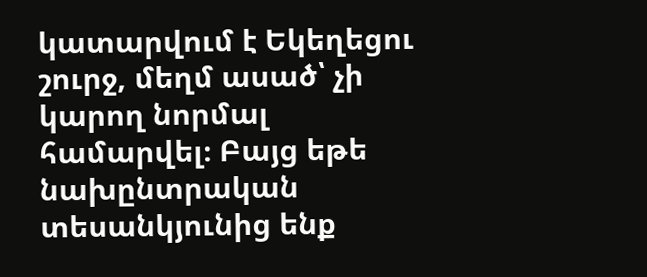կատարվում է Եկեղեցու շուրջ, մեղմ ասած՝ չի կարող նորմալ համարվել։ Բայց եթե նախընտրական տեսանկյունից ենք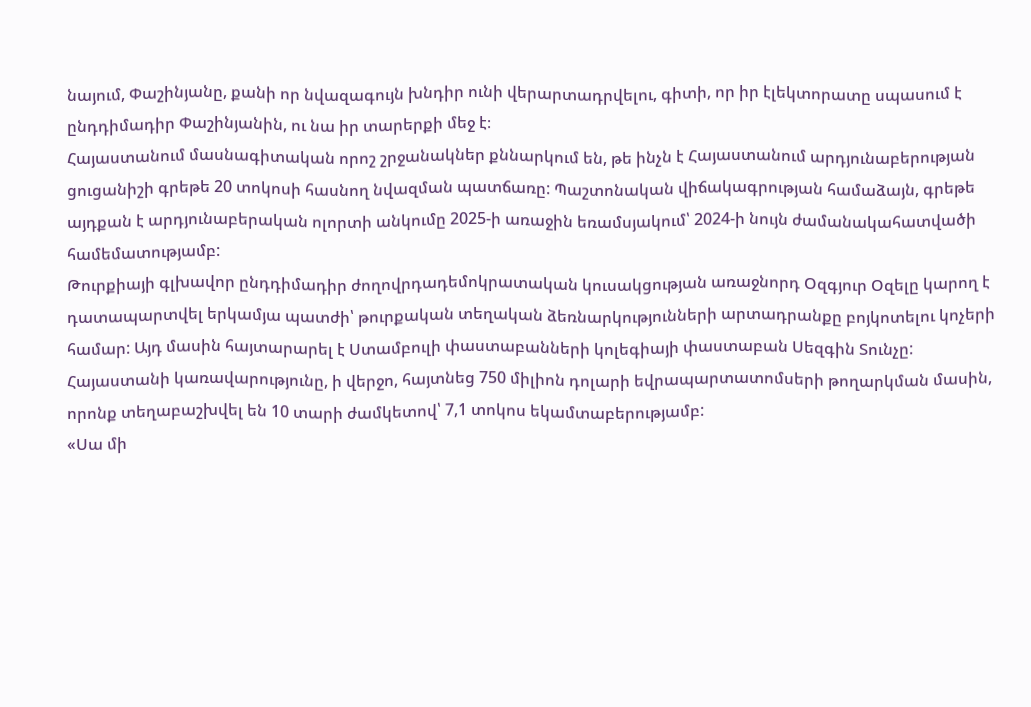նայում, Փաշինյանը, քանի որ նվազագույն խնդիր ունի վերարտադրվելու, գիտի, որ իր էլեկտորատը սպասում է ընդդիմադիր Փաշինյանին, ու նա իր տարերքի մեջ է։
Հայաստանում մասնագիտական որոշ շրջանակներ քննարկում են, թե ինչն է Հայաստանում արդյունաբերության ցուցանիշի գրեթե 20 տոկոսի հասնող նվազման պատճառը: Պաշտոնական վիճակագրության համաձայն, գրեթե այդքան է արդյունաբերական ոլորտի անկումը 2025-ի առաջին եռամսյակում՝ 2024-ի նույն ժամանակահատվածի համեմատությամբ:
Թուրքիայի գլխավոր ընդդիմադիր ժողովրդադեմոկրատական կուսակցության առաջնորդ Օզգյուր Օզելը կարող է դատապարտվել երկամյա պատժի՝ թուրքական տեղական ձեռնարկությունների արտադրանքը բոյկոտելու կոչերի համար: Այդ մասին հայտարարել է Ստամբուլի փաստաբանների կոլեգիայի փաստաբան Սեզգին Տունչը:
Հայաստանի կառավարությունը, ի վերջո, հայտնեց 750 միլիոն դոլարի եվրապարտատոմսերի թողարկման մասին, որոնք տեղաբաշխվել են 10 տարի ժամկետով՝ 7,1 տոկոս եկամտաբերությամբ:
«Սա մի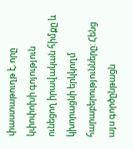փաստաթուղթ է, որը կփոփոխի գոյություն ունեցող իրավական հիմքը և կխորացնի երկկողմ հարաբերությունները: Հենց այս գործընթացն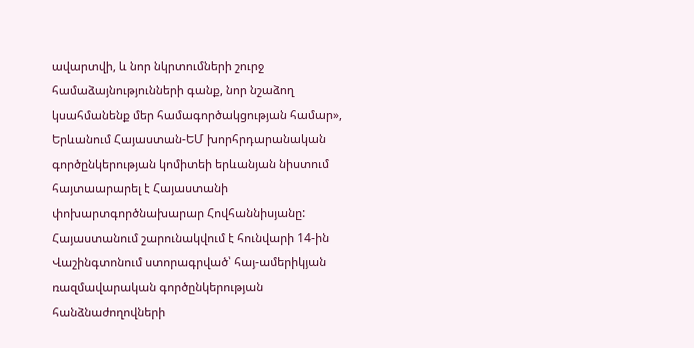ավարտվի, և նոր նկրտումների շուրջ համաձայնությունների գանք, նոր նշաձող կսահմանենք մեր համագործակցության համար», Երևանում Հայաստան-ԵՄ խորհրդարանական գործընկերության կոմիտեի երևանյան նիստում հայտաարարել է Հայաստանի փոխարտգործնախարար Հովհաննիսյանը:
Հայաստանում շարունակվում է հունվարի 14-ին Վաշինգտոնում ստորագրված՝ հայ-ամերիկյան ռազմավարական գործընկերության հանձնաժողովների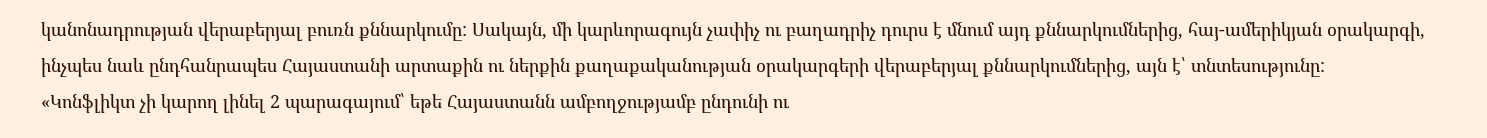կանոնադրության վերաբերյալ բուռն քննարկումը: Սակայն, մի կարևորագույն չափիչ ու բաղադրիչ դուրս է մնում այդ քննարկումներից, հայ-ամերիկյան օրակարգի, ինչպես նաև ընդհանրապես Հայաստանի արտաքին ու ներքին քաղաքականության օրակարգերի վերաբերյալ քննարկումներից, այն է՝ տնտեսությունը:
«Կոնֆլիկտ չի կարող լինել 2 պարագայում՝ եթե Հայաստանն ամբողջությամբ ընդունի ու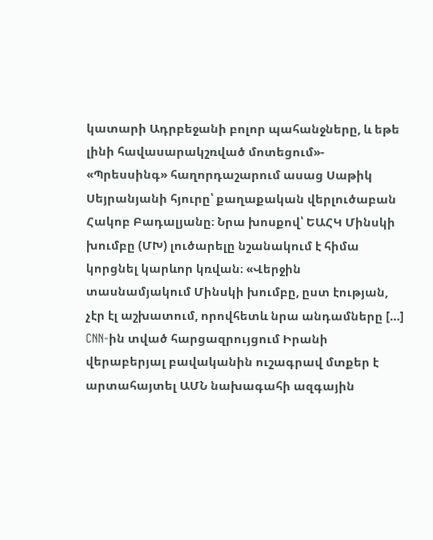կատարի Ադրբեջանի բոլոր պահանջները, և եթե լինի հավասարակշռված մոտեցում»- «Պրեսսինգ» հաղորդաշարում ասաց Սաթիկ Սեյրանյանի հյուրը՝ քաղաքական վերլուծաբան Հակոբ Բադալյանը։ Նրա խոսքով՝ ԵԱՀԿ Մինսկի խումբը (ՄԽ) լուծարելը նշանակում է հիմա կորցնել կարևոր կռվան։ «Վերջին տասնամյակում Մինսկի խումբը, ըստ էության, չէր էլ աշխատում, որովհետև նրա անդամները […]
CNN-ին տված հարցազրույցում Իրանի վերաբերյալ բավականին ուշագրավ մտքեր է արտահայտել ԱՄՆ նախագահի ազգային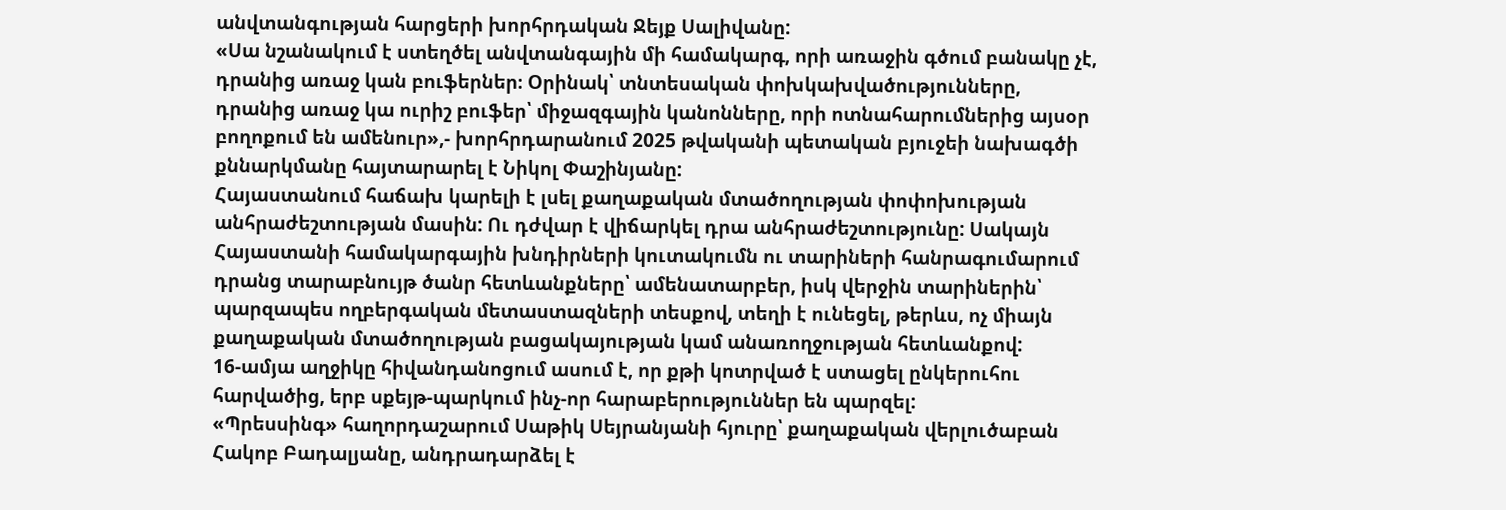անվտանգության հարցերի խորհրդական Ջեյք Սալիվանը:
«Սա նշանակում է ստեղծել անվտանգային մի համակարգ, որի առաջին գծում բանակը չէ, դրանից առաջ կան բուֆերներ։ Օրինակ՝ տնտեսական փոխկախվածությունները, դրանից առաջ կա ուրիշ բուֆեր՝ միջազգային կանոնները, որի ոտնահարումներից այսօր բողոքում են ամենուր»,- խորհրդարանում 2025 թվականի պետական բյուջեի նախագծի քննարկմանը հայտարարել է Նիկոլ Փաշինյանը:
Հայաստանում հաճախ կարելի է լսել քաղաքական մտածողության փոփոխության անհրաժեշտության մասին: Ու դժվար է վիճարկել դրա անհրաժեշտությունը: Սակայն Հայաստանի համակարգային խնդիրների կուտակումն ու տարիների հանրագումարում դրանց տարաբնույթ ծանր հետևանքները՝ ամենատարբեր, իսկ վերջին տարիներին՝ պարզապես ողբերգական մետաստազների տեսքով, տեղի է ունեցել, թերևս, ոչ միայն քաղաքական մտածողության բացակայության կամ անառողջության հետևանքով:
16-ամյա աղջիկը հիվանդանոցում ասում է, որ քթի կոտրված է ստացել ընկերուհու հարվածից, երբ սքեյթ-պարկում ինչ-որ հարաբերություններ են պարզել:
«Պրեսսինգ» հաղորդաշարում Սաթիկ Սեյրանյանի հյուրը՝ քաղաքական վերլուծաբան Հակոբ Բադալյանը, անդրադարձել է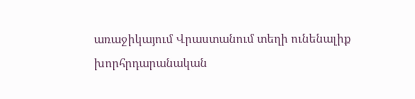առաջիկայում Վրաստանում տեղի ունենալիք խորհրդարանական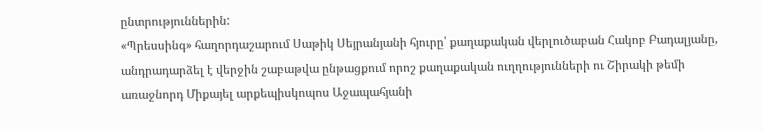ընտրություններին:
«Պրեսսինգ» հաղորդաշարում Սաթիկ Սեյրանյանի հյուրը՝ քաղաքական վերլուծաբան Հակոբ Բադալյանը, անդրադարձել է վերջին շաբաթվա ընթացքում որոշ քաղաքական ուղղությունների ու Շիրակի թեմի առաջնորդ Միքայել արքեպիսկոպոս Աջապահյանի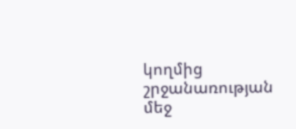կողմից շրջանառության մեջ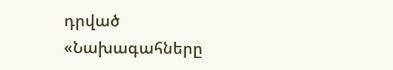դրված «Նախագահները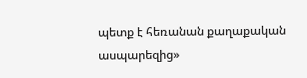պետք է հեռանան քաղաքական ասպարեզից»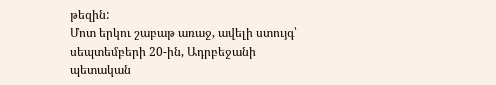թեզին:
Մոտ երկու շաբաթ առաջ, ավելի ստույգ՝ սեպտեմբերի 20-ին, Ադրբեջանի պետական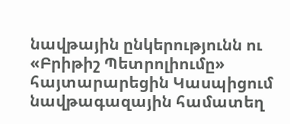նավթային ընկերությունն ու «Բրիթիշ Պետրոլիումը» հայտարարեցին Կասպիցում նավթագազային համատեղ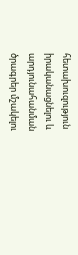հետախուզություն իրականացնելու և արդյունահանման ծրագրեր մշակելու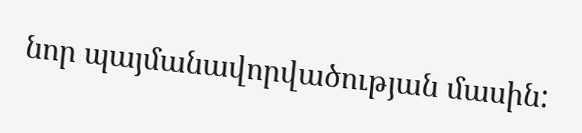նոր պայմանավորվածության մասին: